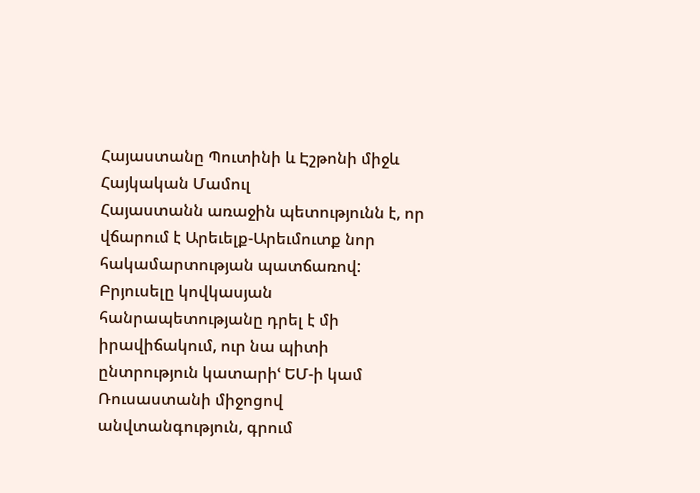Հայաստանը Պուտինի և Էշթոնի միջև
Հայկական Մամուլ
Հայաստանն առաջին պետությունն է, որ վճարում է Արեւելք-Արեւմուտք նոր հակամարտության պատճառով: Բրյուսելը կովկասյան հանրապետությանը դրել է մի իրավիճակում, ուր նա պիտի ընտրություն կատարիՙ ԵՄ-ի կամ Ռուսաստանի միջոցով անվտանգություն, գրում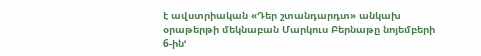է ավստրիական «Դեր շտանդարդտ» անկախ օրաթերթի մեկնաբան Մարկուս Բերնաթը նոյեմբերի 6-ինՙ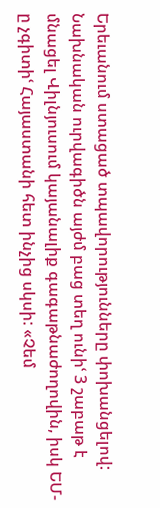Երեւանում ստացած տպավորությունները փոխանցելով: Նախնական ուրվագիծն այժմ բաց տեղ ունիՙ 3 շաբաթ է մնացել Վիլնյուսում կայանալիք գագաթնաժողովին, իսկ ԵՄ-ը չգիտիՙ Հայաստանի հետ ինչից սկսի: «Չեմ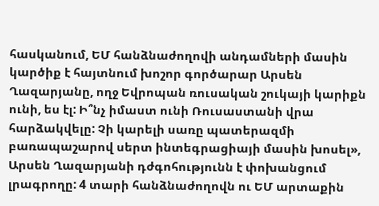հասկանում, ԵՄ հանձնաժողովի անդամների մասին կարծիք է հայտնում խոշոր գործարար Արսեն Ղազարյանը, ողջ Եվրոպան ռուսական շուկայի կարիքն ունի, ես էլ: Ի՞նչ իմաստ ունի Ռուսաստանի վրա հարձակվելը: Չի կարելի սառը պատերազմի բառապաշարով սերտ ինտեգրացիայի մասին խոսել», Արսեն Ղազարյանի դժգոհությունն է փոխանցում լրագրողը: 4 տարի հանձնաժողովն ու ԵՄ արտաքին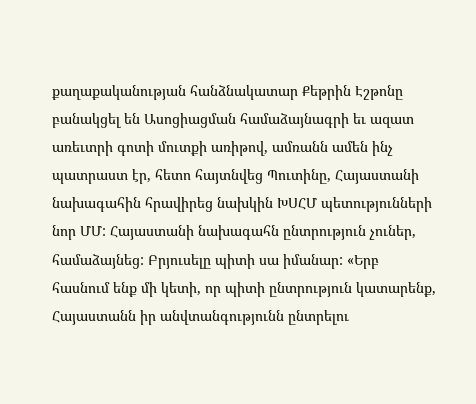քաղաքականության հանձնակատար Քեթրին Էշթոնը բանակցել են Ասոցիացման համաձայնագրի եւ ազատ առեւտրի գոտի մուտքի առիթով, ամռանն ամեն ինչ պատրաստ էր, հետո հայտնվեց Պուտինը, Հայաստանի նախագահին հրավիրեց նախկին ԽՍՀՄ պետությունների նոր ՄՄ: Հայաստանի նախագահն ընտրություն չուներ, համաձայնեց: Բրյուսելը պիտի սա իմանար: «Երբ հասնում ենք մի կետի, որ պիտի ընտրություն կատարենք, Հայաստանն իր անվտանգությունն ընտրելու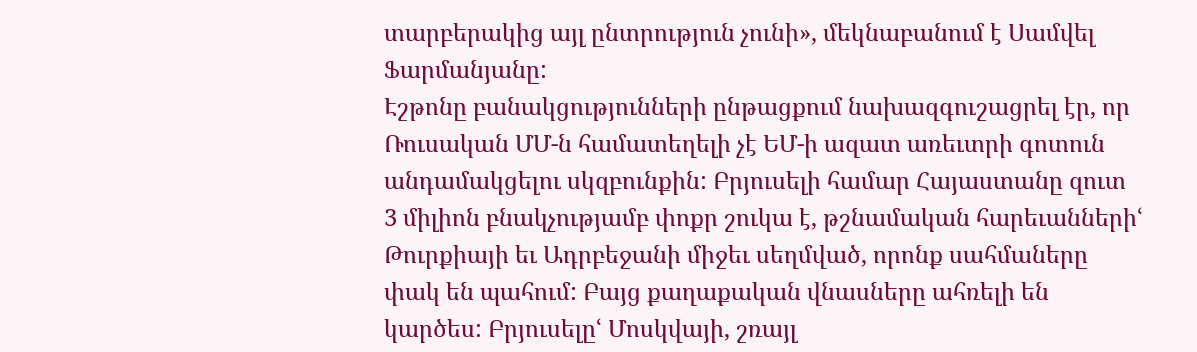տարբերակից այլ ընտրություն չունի», մեկնաբանում է Սամվել Ֆարմանյանը:
Էշթոնը բանակցությունների ընթացքում նախազգուշացրել էր, որ Ռուսական ՄՄ-ն համատեղելի չէ ԵՄ-ի ազատ առեւտրի գոտուն անդամակցելու սկզբունքին: Բրյուսելի համար Հայաստանը զուտ 3 միլիոն բնակչությամբ փոքր շուկա է, թշնամական հարեւաններիՙ Թուրքիայի եւ Ադրբեջանի միջեւ սեղմված, որոնք սահմաները փակ են պահում: Բայց քաղաքական վնասները ահռելի են կարծես: Բրյուսելըՙ Մոսկվայի, շռայլ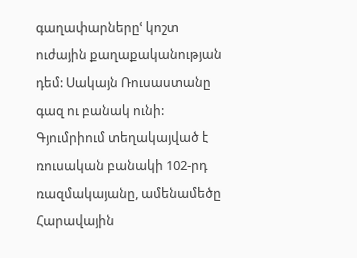գաղափարներըՙ կոշտ ուժային քաղաքականության դեմ: Սակայն Ռուսաստանը գազ ու բանակ ունի: Գյումրիում տեղակայված է ռուսական բանակի 102-րդ ռազմակայանը, ամենամեծը Հարավային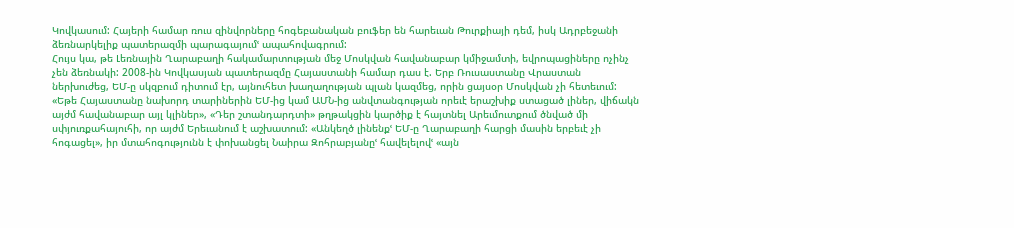Կովկասում: Հայերի համար ռուս զինվորները հոգեբանական բուֆեր են հարեւան Թուրքիայի դեմ, իսկ Ադրբեջանի ձեռնարկելիք պատերազմի պարագայումՙ ապահովագրում:
Հույս կա, թե Լեռնային Ղարաբաղի հակամարտության մեջ Մոսկվան հավանաբար կմիջամտի, եվրոպացիները ոչինչ չեն ձեռնակի: 2008-ին Կովկասյան պատերազմը Հայաստանի համար դաս է. Երբ Ռուսաստանը Վրաստան ներխուժեց, ԵՄ-ը սկզբում դիտում էր, այնուհետ խաղաղության պլան կազմեց, որին ցայսօր Մոսկվան չի հետեւում: «Եթե Հայաստանը նախորդ տարիներին ԵՄ-ից կամ ԱՄՆ-ից անվտանգության որեւէ երաշխիք ստացած լիներ, վիճակն այժմ հավանաբար այլ կլիներ», «Դեր շտանդարդտի» թղթակցին կարծիք է հայտնել Արեւմուտքում ծնված մի սփյուռքահայուհի, որ այժմ Երեւանում է աշխատում: «Անկեղծ լինենքՙ ԵՄ-ը Ղարաբաղի հարցի մասին երբեւէ չի հոգացել», իր մտահոգությունն է փոխանցել Նաիրա Զոհրաբյանըՙ հավելելովՙ «այն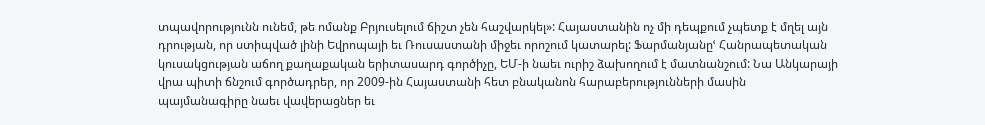տպավորությունն ունեմ, թե ոմանք Բրյուսելում ճիշտ չեն հաշվարկել»: Հայաստանին ոչ մի դեպքում չպետք է մղել այն դրության, որ ստիպված լինի Եվրոպայի եւ Ռուսաստանի միջեւ որոշում կատարել: Ֆարմանյանըՙ Հանրապետական կուսակցության աճող քաղաքական երիտասարդ գործիչը, ԵՄ-ի նաեւ ուրիշ ձախողում է մատնանշում: Նա Անկարայի վրա պիտի ճնշում գործադրեր, որ 2009-ին Հայաստանի հետ բնականոն հարաբերությունների մասին պայմանագիրը նաեւ վավերացներ եւ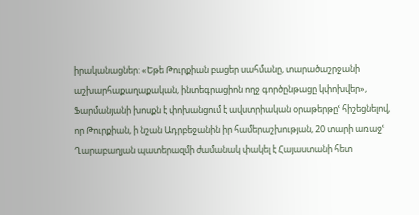իրականացներ: «Եթե Թուրքիան բացեր սահմանը, տարածաշրջանի աշխարհաքաղաքական, ինտեգրացիոն ողջ գործընթացը կփոխվեր», Ֆարմանյանի խոսքն է փոխանցում է ավստրիական օրաթերթըՙ հիշեցնելով, որ Թուրքիան, ի նշան Ադրբեջանին իր համերաշխության, 20 տարի առաջՙ Ղարաբաղյան պատերազմի ժամանակ փակել է Հայաստանի հետ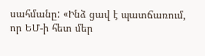սահմանը: «Ինձ ցավ է պատճառում, որ ԵՄ-ի հետ մեր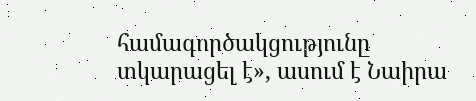համագործակցությունը տկարացել է», ասում է Նաիրա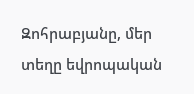Զոհրաբյանը, մեր տեղը եվրոպական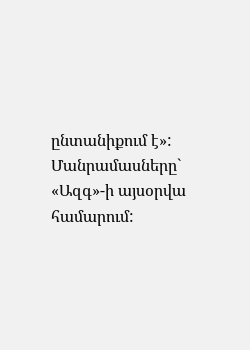ընտանիքում է»:
Մանրամասները` «Ազգ»-ի այսօրվա համարում: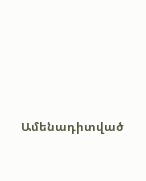Ամենադիտված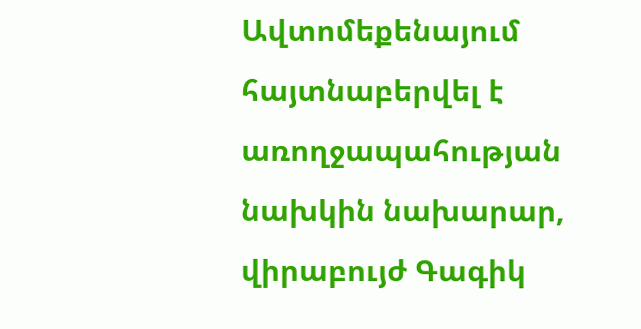Ավտոմեքենայում հայտնաբերվել է առողջապահության նախկին նախարար, վիրաբույժ Գագիկ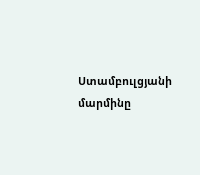Ստամբուլցյանի մարմինը